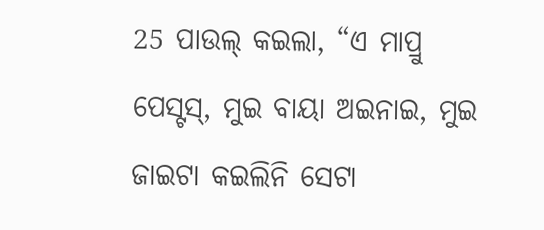25 ପାଉଲ୍ କଇଲା, “ଏ ମାପ୍ରୁ ପେସ୍ଟସ୍, ମୁଇ ବାୟା ଅଇନାଇ, ମୁଇ ଜାଇଟା କଇଲିନି ସେଟା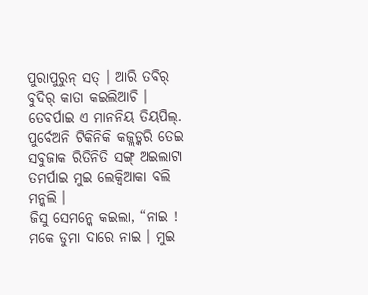ପୁରାପୁରୁନ୍ ସତ୍ । ଆରି ତବିର୍ ବୁଦିର୍ କାତା କଇଲିଆଚି ।
ତେବର୍ପାଇ ଏ ମାନନିୟ ତିୟପିଲ୍. ପୁର୍ବେଅନି ଟିକିନିକି କଜ୍ଲଡ୍କରି ତେଇ ସବୁଜାକ ରିତିନିତି ସଙ୍ଗ୍ ଅଇଲାଟା ତମର୍ପାଇ ମୁଇ ଲେକ୍ବିଆକା ବଲି ମନ୍କଲି ।
ଜିସୁ ସେମନ୍କେ କଇଲା, “ନାଇ ! ମକେ ଡୁମା ଦାରେ ନାଇ । ମୁଇ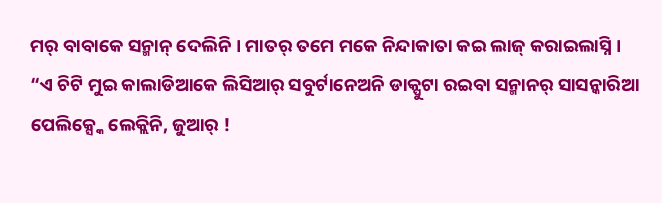ମର୍ ବାବାକେ ସନ୍ମାନ୍ ଦେଲିନି । ମାତର୍ ତମେ ମକେ ନିନ୍ଦାକାତା କଇ ଲାଜ୍ କରାଇଲାସ୍ନି ।
“ଏ ଚିଟି ମୁଇ କାଲାଡିଆକେ ଲିସିଆର୍ ସବୁର୍ଟାନେଅନି ଡାକ୍ପୁଟା ରଇବା ସନ୍ମାନର୍ ସାସନ୍କାରିଆ ପେଲିକ୍ସ୍କେ ଲେକ୍ଲିନି, ଜୁଆର୍ !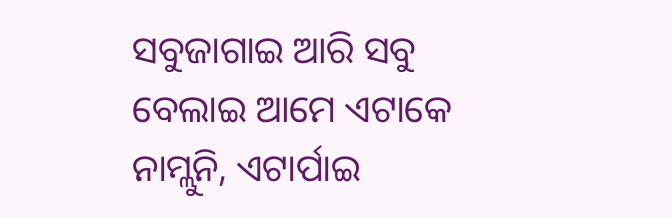ସବୁଜାଗାଇ ଆରି ସବୁ ବେଲାଇ ଆମେ ଏଟାକେ ନାମ୍ଲୁନି, ଏଟାର୍ପାଇ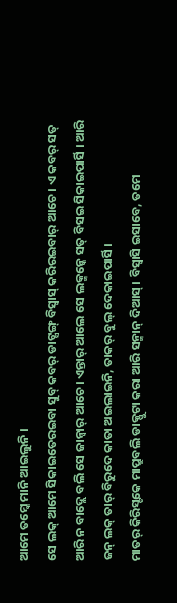ଆମେ ତମ୍କେ ମାନି ଆଇଲୁନି ।
ସେ ଲକ୍ ଆମେ ସିକାଇତେରଇବା ସୁବ୍ କବର୍ ଡାଟ୍ସଙ୍ଗ୍ ବିସ୍ବାସ୍ କରିରଇବାର୍ ଆଚେ । ଏ କବର୍ ସତ୍ ଆରି ନ ବାଦ୍ଲେ ବଲି ସେ ଜାନ୍ବାର୍ ଆଚେ । ଏନ୍ତାର୍ ଆଲେ ସେ ଲକ୍ମନ୍କେ ସତ୍ ବିସଇ ସିକାଇପାର୍ସି । ଆରି ଜନ୍ ଲକ୍ ତାର୍ ବିରୁଦେ କାତା ଅଇଲାଇନି, ତାକର୍ ବୁଲ୍ ଦେକାଇପାର୍ସି ।
ମାତର୍ କିରିସ୍ଟକେ ମାପ୍ରୁବଲି ଡାକ୍ପୁଟା କରା ଆରି ସନ୍ମାନ୍ ଦିଆସ୍ । ବିସ୍ବାସି ଇସାବେ, ତମେ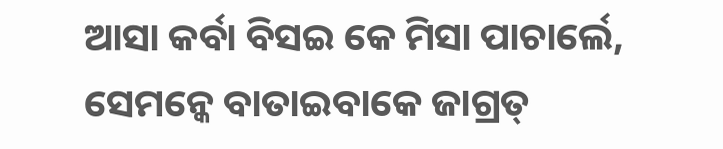ଆସା କର୍ବା ବିସଇ କେ ମିସା ପାଚାର୍ଲେ, ସେମନ୍କେ ବାତାଇବାକେ ଜାଗ୍ରତ୍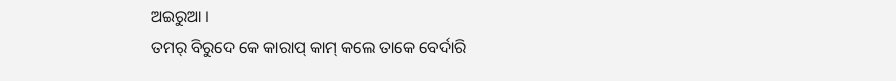ଅଇରୁଆ ।
ତମର୍ ବିରୁଦେ କେ କାରାପ୍ କାମ୍ କଲେ ତାକେ ବେର୍ଦାରି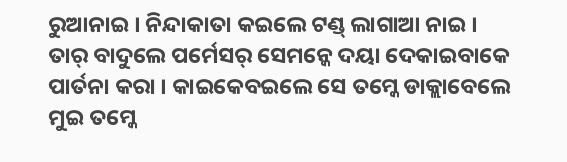ରୁଆନାଇ । ନିନ୍ଦାକାତା କଇଲେ ଟଣ୍ଡ୍ ଲାଗାଆ ନାଇ । ତାର୍ ବାଦୁଲେ ପର୍ମେସର୍ ସେମନ୍କେ ଦୟା ଦେକାଇବାକେ ପାର୍ତନା କରା । କାଇକେବଇଲେ ସେ ତମ୍କେ ଡାକ୍ଲାବେଲେ ମୁଇ ତମ୍କେ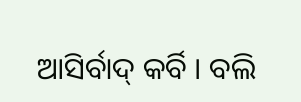ଆସିର୍ବାଦ୍ କର୍ବି । ବଲି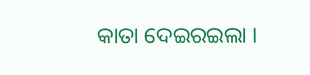କାତା ଦେଇରଇଲା ।